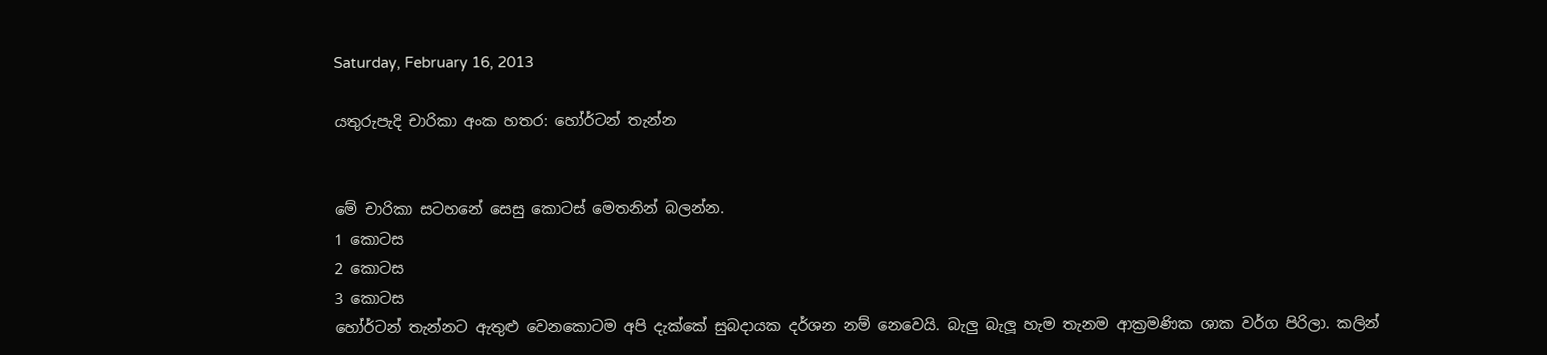Saturday, February 16, 2013

යතුරුපැදි චාරිකා අංක හතර: හෝර්ටන් තැන්න


මේ චාරිකා සටහනේ සෙසු කොටස් මෙතනින් බලන්න.
1 කොටස
2 කොටස
3 කොටස
හෝර්ටන් තැන්නට ඇතුළු වෙනකොටම අපි දැක්කේ සුබදායක දර්ශන නම් නෙවෙයි. බැලු බැලූ හැම තැනම ආක්‍රමණික ශාක වර්ග පිරිලා. කලින්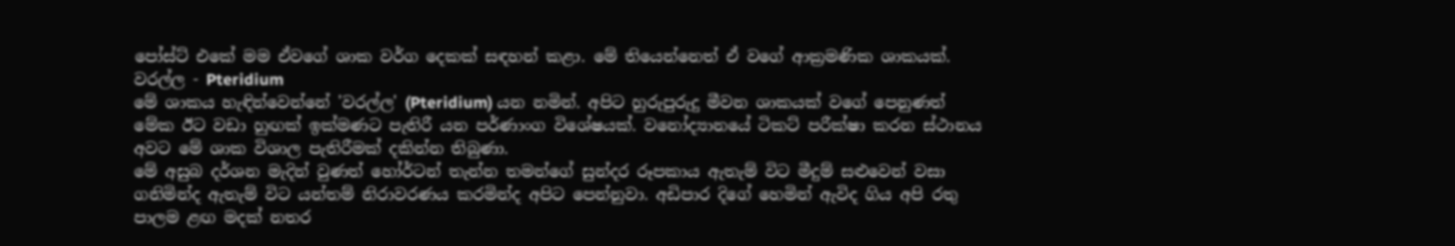පෝස්ට් එකේ මම ඒවගේ ශාක වර්ග දෙකක් සඳහන් කළා. මේ තියෙන්නෙත් ඒ වගේ ආක්‍රමණික ශාකයක්.
වරල්ල - Pteridium
මේ ශාකය හැඳින්වෙන්නේ 'වරල්ල' (Pteridium) යන නමින්. අපිට හුරුපුරුදු මීවන ශාකයක් වගේ පෙනුණත් මේක ඊට වඩා හුඟක් ඉක්මණට පැතිරී යන පර්ණාංග විශේෂයක්. වනෝද්‍යානයේ ටිකට් පරීක්ෂා කරන ස්ථානය අවට මේ ශාක විශාල පැතිරීමක් දකින්න තිබුණා.
මේ අසුබ දර්ශන මැදින් වුණත් හෝර්ටන් තැන්න තමන්ගේ සුන්දර රූපකාය ඇතැම් විට මීදුම් සළුවෙන් වසා ගනිමින්ද ඇතැම් විට යන්තම් නිරාවරණය කරමින්ද අපිට පෙන්නුවා. අඩිපාර දිගේ හෙමින් ඇවිද ගිය අපි රතු පාලම ළඟ මදක් නතර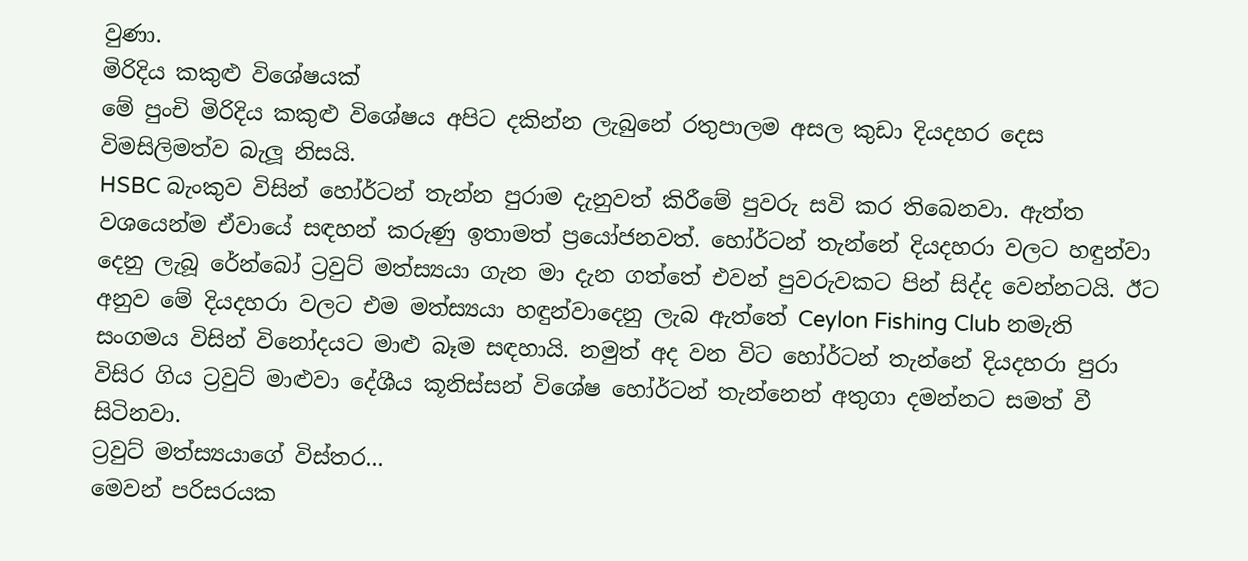වුණා.
මිරිදිය කකුළු විශේෂයක්
මේ පුංචි මිරිදිය කකුළු විශේෂය අපිට දකින්න ලැබුනේ රතුපාලම අසල කුඩා දියදහර දෙස විමසිලිමත්ව බැලූ නිසයි.
HSBC බැංකුව විසින් හෝර්ටන් තැන්න පුරාම දැනුවත් කිරීමේ පුවරු සවි කර තිබෙනවා. ඇත්ත වශයෙන්ම ඒවායේ සඳහන් කරුණු ඉතාමත් ප්‍රයෝජනවත්. හෝර්ටන් තැන්නේ දියදහරා වලට හඳුන්වා දෙනු ලැබූ රේන්බෝ ට්‍රවුට් මත්ස්‍යයා ගැන මා දැන ගත්තේ එවන් පුවරුවකට පින් සිද්ද වෙන්නටයි. ඊට අනුව මේ දියදහරා වලට එම මත්ස්‍යයා හඳුන්වාදෙනු ලැබ ඇත්තේ Ceylon Fishing Club නමැති සංගමය විසින් විනෝදයට මාළු බෑම සඳහායි. නමුත් අද වන විට හෝර්ටන් තැන්නේ දියදහරා පුරා විසිර ගිය ට්‍රවුට් මාළුවා දේශීය කූනිස්සන් විශේෂ හෝර්ටන් තැන්නෙන් අතුගා දමන්නට සමත් වී සිටිනවා.
ට්‍රවුට් මත්ස්‍යයාගේ විස්තර...
මෙවන් පරිසරයක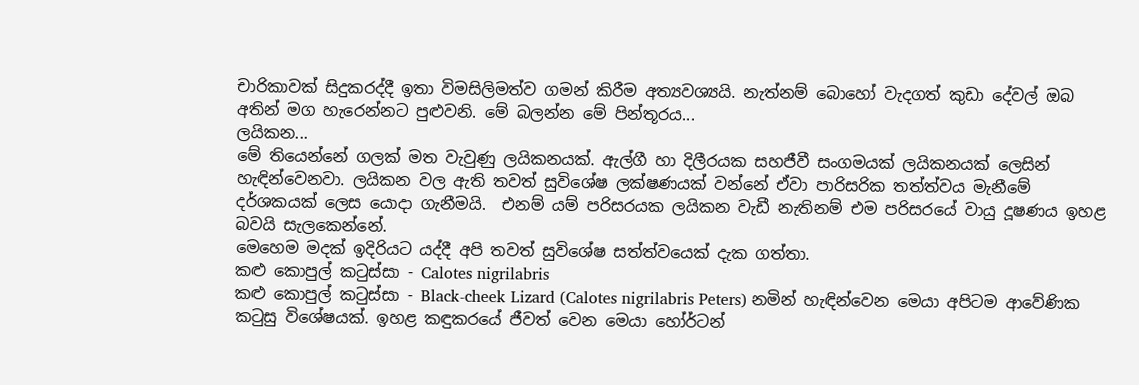චාරිකාවක් සිදුකරද්දී ඉතා විමසිලිමත්ව ගමන් කිරීම අත්‍යවශ්‍යයි. නැත්නම් බොහෝ වැදගත් කුඩා දේවල් ඔබ අතින් මග හැරෙන්නට පුළුවනි. මේ බලන්න මේ පින්තූරය...
ලයිකන...
මේ තියෙන්නේ ගලක් මත වැවුණු ලයිකනයක්. ඇල්ගී හා දිලීරයක සහජීවී සංගමයක් ලයිකනයක් ලෙසින් හැඳින්වෙනවා. ලයිකන වල ඇති තවත් සුවිශේෂ ලක්ෂණයක් වන්නේ ඒවා පාරිසරික තත්ත්වය මැනීමේ දර්ශකයක් ලෙස යොදා ගැනීමයි.  එනම් යම් පරිසරයක ලයිකන වැඩී නැතිනම් එම පරිසරයේ වායු දූෂණය ඉහළ බවයි සැලකෙන්නේ.
මෙහෙම මදක් ඉදිරියට යද්දී අපි තවත් සුවිශේෂ සත්ත්වයෙක් දැක ගත්තා.
කළු කොපුල් කටුස්සා - Calotes nigrilabris
කළු කොපුල් කටුස්සා - Black-cheek Lizard (Calotes nigrilabris Peters) නමින් හැඳින්වෙන මෙයා අපිටම ආවේණික කටුසු විශේෂයක්. ඉහළ කඳුකරයේ ජීවත් වෙන මෙයා හෝර්ටන්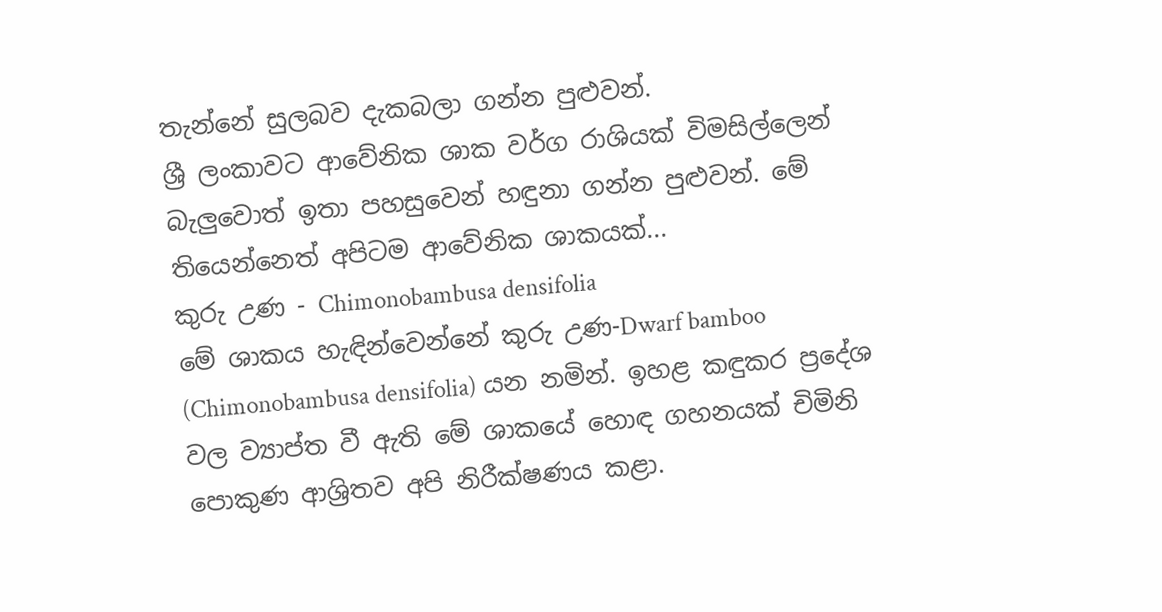තැන්නේ සුලබව දැකබලා ගන්න පුළුවන්.
ශ්‍රී ලංකාවට ආවේනික ශාක වර්ග රාශියක් විමසිල්ලෙන් බැලුවොත් ඉතා පහසුවෙන් හඳුනා ගන්න පුළුවන්. මේ තියෙන්නෙත් අපිටම ආවේනික ශාකයක්...
කුරු උණ - Chimonobambusa densifolia
මේ ශාකය හැඳින්වෙන්නේ කුරු උණ-Dwarf bamboo (Chimonobambusa densifolia) යන නමින්. ඉහළ කඳුකර ප්‍රදේශ වල ව්‍යාප්ත වී ඇති මේ ශාකයේ හොඳ ගහනයක් චිමිනි පොකුණ ආශ්‍රිතව අපි නිරීක්ෂණය කළා.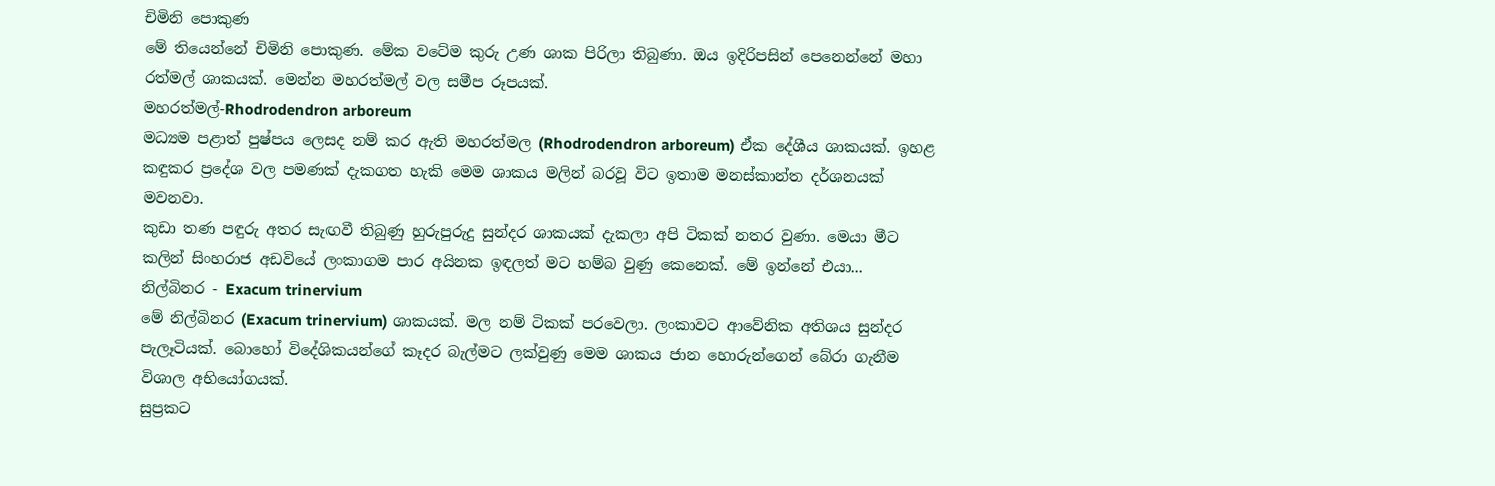චිමිනි පොකුණ
මේ තියෙන්නේ චිමිනි පොකුණ. මේක වටේම කුරු උණ ශාක පිරිලා තිබුණා. ඔය ඉදිරිපසින් පෙනෙන්නේ මහා රත්මල් ශාකයක්. මෙන්න මහරත්මල් වල සමීප රූපයක්.
මහරත්මල්-Rhodrodendron arboreum
මධ්‍යම පළාත් පුෂ්පය ලෙසද නම් කර ඇති මහරත්මල (Rhodrodendron arboreum) ඒක දේශීය ශාකයක්. ඉහළ කඳුකර ප්‍රදේශ වල පමණක් දැකගත හැකි මෙම ශාකය මලින් බරවූ විට ඉතාම මනස්කාන්ත දර්ශනයක් මවනවා.
කුඩා තණ පඳුරු අතර සැඟවී තිබුණු හුරුපුරුදු සුන්දර ශාකයක් දැකලා අපි ටිකක් නතර වුණා. මෙයා මීට කලින් සිංහරාජ අඩවියේ ලංකාගම පාර අයිනක ඉඳලත් මට හම්බ වුණු කෙනෙක්. මේ ඉන්නේ එයා...
නිල්බිනර - Exacum trinervium
මේ නිල්බිනර (Exacum trinervium) ශාකයක්. මල නම් ටිකක් පරවෙලා. ලංකාවට ආවේනික අතිශය සුන්දර පැලෑටියක්. බොහෝ විදේශිකයන්ගේ කෑදර බැල්මට ලක්වුණු මෙම ශාකය ජාන හොරුන්ගෙන් බේරා ගැනීම විශාල අභියෝගයක්.
සුප්‍රකට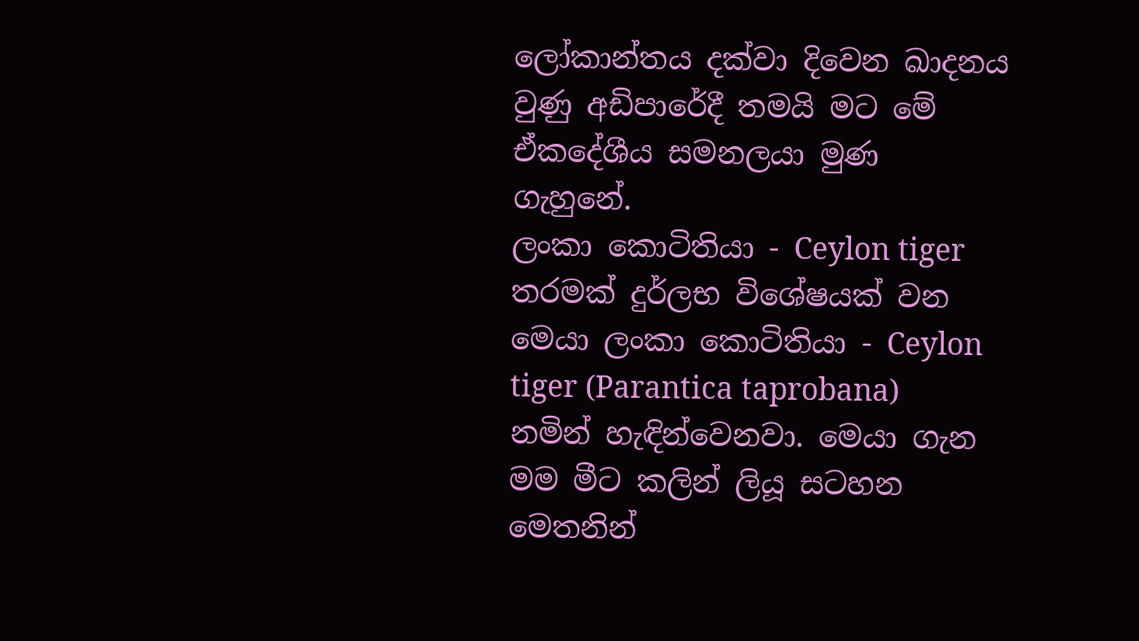ලෝකාන්තය දක්වා දිවෙන ඛාදනය වුණු අඩිපාරේදී තමයි මට මේ ඒකදේශීය සමනලයා මුණ ගැහුනේ.
ලංකා කොටිතියා - Ceylon tiger
තරමක් දුර්ලභ විශේෂයක් වන මෙයා ලංකා කොටිතියා - Ceylon tiger (Parantica taprobana) නමින් හැඳින්වෙනවා. මෙයා ගැන මම මීට කලින් ලියූ සටහන මෙතනින්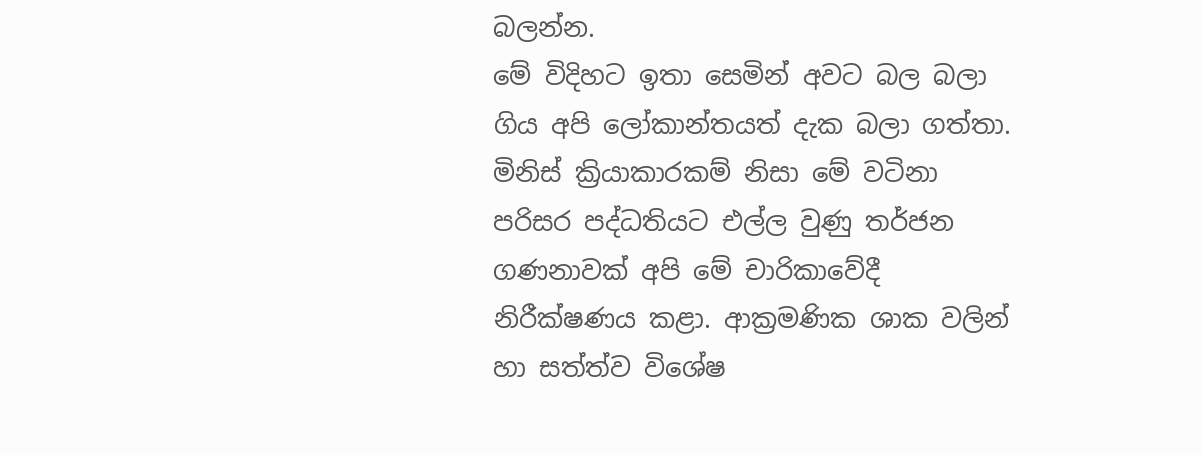බලන්න.
මේ විදිහට ඉතා සෙමින් අවට බල බලා ගිය අපි ලෝකාන්තයත් දැක බලා ගත්තා.
මිනිස් ක්‍රියාකාරකම් නිසා මේ වටිනා පරිසර පද්ධතියට එල්ල වුණු තර්ජන ගණනාවක් අපි මේ චාරිකාවේදී නිරීක්ෂණය කළා. ආක්‍රමණික ශාක වලින් හා සත්ත්ව විශේෂ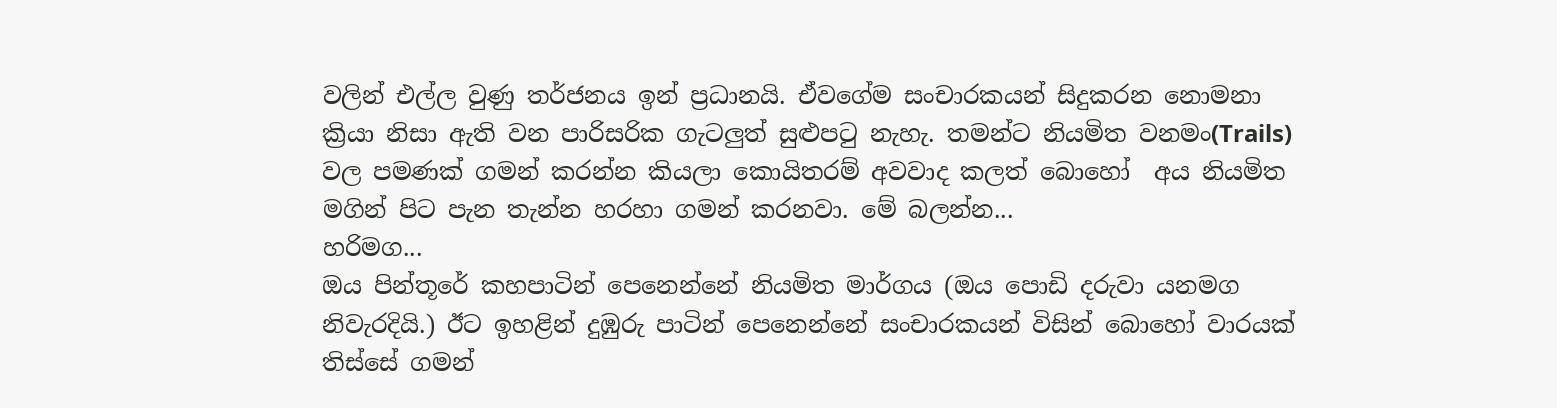වලින් එල්ල වුණු තර්ජනය ඉන් ප්‍රධානයි. ඒවගේම සංචාරකයන් සිදුකරන නොමනා ක්‍රියා නිසා ඇති වන පාරිසරික ගැටලුත් සුළුපටු නැහැ. තමන්ට නියමිත වනමං(Trails) වල පමණක් ගමන් කරන්න කියලා කොයිතරම් අවවාද කලත් බොහෝ  අය නියමිත මගින් පිට පැන තැන්න හරහා ගමන් කරනවා. මේ බලන්න...
හරිමග...
ඔය පින්තූරේ කහපාටින් පෙනෙන්නේ නියමිත මාර්ගය (ඔය පොඩි දරුවා යනමග නිවැරදියි.) ඊට ඉහළින් දුඹුරු පාටින් පෙනෙන්නේ සංචාරකයන් විසින් බොහෝ වාරයක් තිස්සේ ගමන්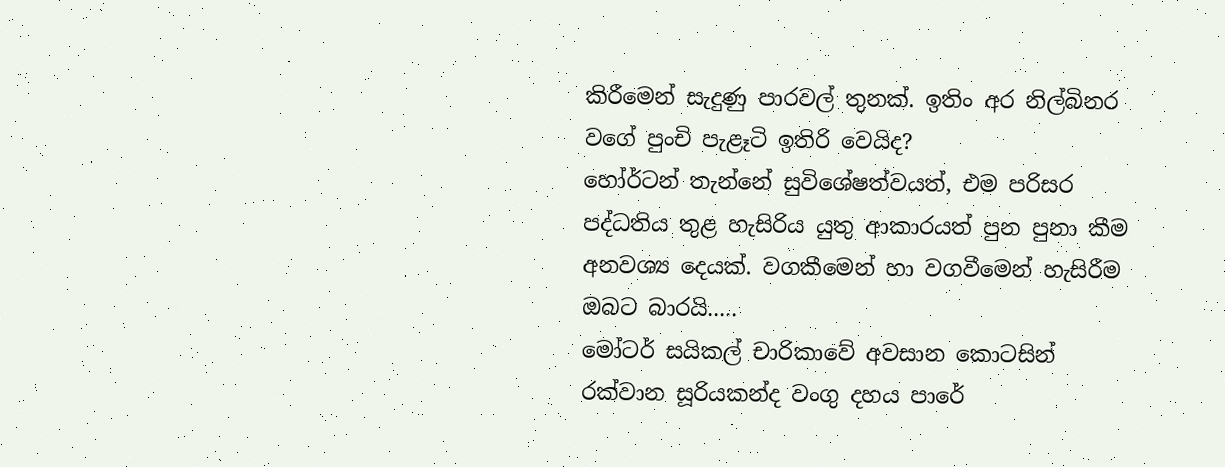කිරීමෙන් සැදුණු පාරවල් තුනක්. ඉතිං අර නිල්බිනර වගේ පුංචි පැළෑටි ඉතිරි වෙයිද?
හෝර්ටන් තැන්නේ සුවිශේෂත්වයත්, එම පරිසර පද්ධතිය තුළ හැසිරිය යුතු ආකාරයත් පුන පුනා කීම අනවශ්‍ය දෙයක්. වගකීමෙන් හා වගවීමෙන් හැසිරීම ඔබට බාරයි.....
මෝටර් සයිකල් චාරිකාවේ අවසාන කොටසින් රක්වාන සූරියකන්ද වංගු දහය පාරේ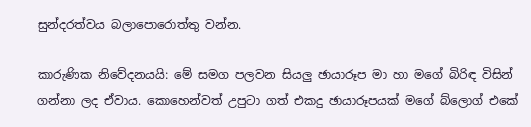සුන්දරත්වය බලාපොරොත්තු වන්න.

කාරුණික නිවේදනයයි: මේ සමග පලවන සියලු ඡායාරූප මා හා මගේ බිරිඳ විසින් ගන්නා ලද ඒවාය. කොහෙන්වත් උපුටා ගත් එකදු ඡායාරූපයක් මගේ බ්ලොග් එකේ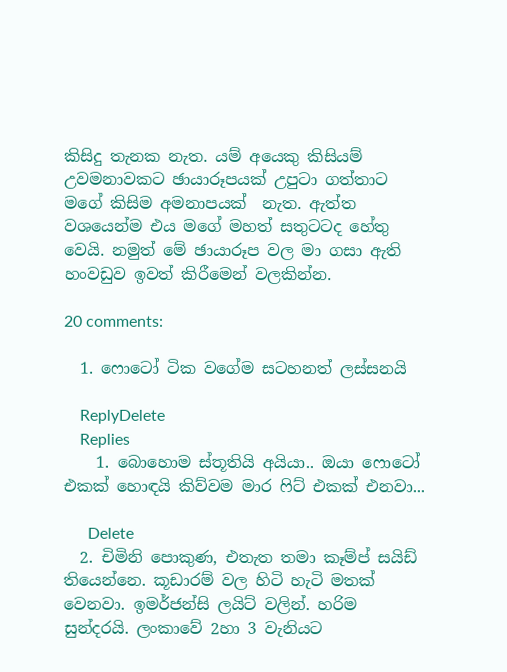කිසිදු තැනක නැත. යම් අයෙකු කිසියම් උවමනාවකට ඡායාරූපයක් උපුටා ගත්තාට මගේ කිසිම අමනාපයක්  නැත. ඇත්ත වශයෙන්ම එය මගේ මහත් සතුටටද හේතු වෙයි. නමුත් මේ ඡායාරූප වල මා ගසා ඇති හංවඩුව ඉවත් කිරීමෙන් වලකින්න.

20 comments:

  1. ෆොටෝ ටික වගේම සටහනත් ලස්සනයි

    ReplyDelete
    Replies
    1. බොහොම ස්තූතියි අයියා.. ඔයා ෆොටෝ එකක් හොඳයි කිව්වම මාර ෆිට් එකක් එනවා...

      Delete
  2. චිමිනි පොකුණ, එතැත තමා කෑම්ප් සයිඩ් තියෙන්නෙ. කූඩාරම් වල හිටි හැටි මතක් වෙනවා. ඉමර්ජන්සි ලයිට් වලින්. හරිම සුන්දරයි. ලංකාවේ 2හා 3 වැනියට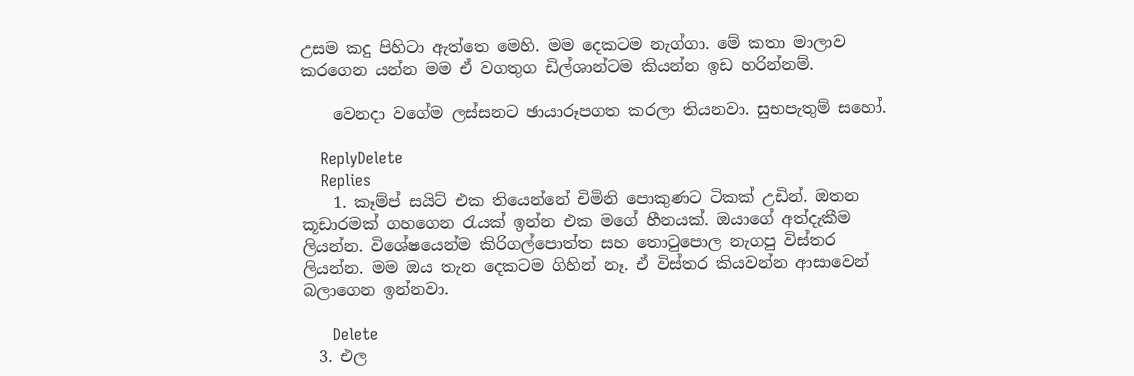උසම කදු පිහිටා ඇත්තෙ මෙහි. මම දෙකටම නැග්ගා. මේ කතා මාලාව කරගෙන යන්න මම ඒ වගතුග ඩිල්ශාන්ටම කියන්න ඉඩ හරින්නම්.

    වෙනදා වගේම ලස්සනට ඡායාරූපගත කරලා තියනවා. සුභපැතුම් සහෝ.

    ReplyDelete
    Replies
    1. කෑම්ප් සයිට් එක තියෙන්නේ චිමිනි පොකුණට ටිකක් උඩින්. ඔතන කූඩාරමක් ගහගෙන රැයක් ඉන්න එක මගේ හීනයක්. ඔයාගේ අත්දැකීම ලියන්න. විශේෂයෙන්ම කිරිගල්පොත්ත සහ තොටුපොල නැගපු විස්තර ලියන්න. මම ඔය තැන දෙකටම ගිහින් නෑ. ඒ විස්තර කියවන්න ආසාවෙන් බලාගෙන ඉන්නවා.

      Delete
  3. එල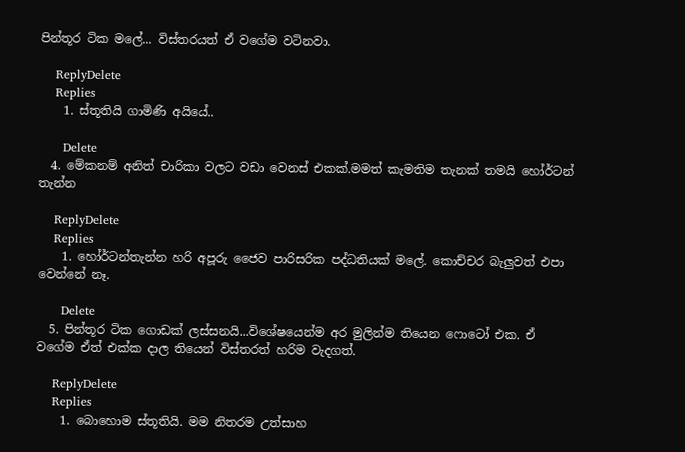පින්තූර ටික මලේ... විස්තරයත් ඒ වගේම වටිනවා.

    ReplyDelete
    Replies
    1. ස්තූතියි ගාමිණි අයියේ..

      Delete
  4. මේකනම් අනිත් චාරිකා වලට වඩා වෙනස් එකක්.මමත් කැමතිම තැනක් තමයි හෝර්ටන් තැන්න

    ReplyDelete
    Replies
    1. හෝර්ටන්තැන්න හරි අපූරු ජෛව පාරිසරික පද්ධතියක් මලේ. කොච්චර බැලුවත් එපා වෙන්නේ නෑ.

      Delete
  5. පින්තූර ටික ගොඩක් ලස්සනයි...විශේෂයෙන්ම අර මුලින්ම තියෙන ෆොටෝ එක. ඒ වගේම ඒත් එක්ක දාල තියෙන් විස්තරත් හරිම වැදගත්.

    ReplyDelete
    Replies
    1. බොහොම ස්තූතියි. මම නිතරම උත්සාහ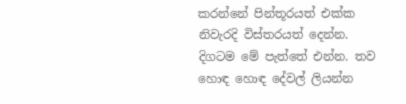කරන්නේ පින්තූරයත් එක්ක නිවැරදි විස්තරයත් දෙන්න. දිගටම මේ පැත්තේ එන්න. තව හොඳ හොඳ දේවල් ලියන්න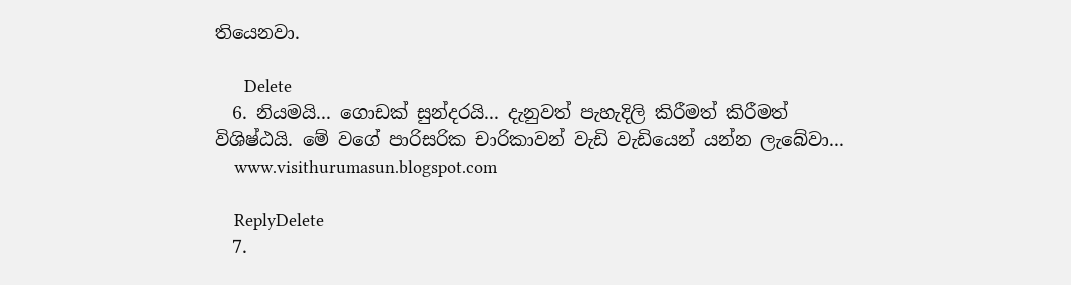තියෙනවා.

      Delete
  6. නියමයි... ගොඩක් සුන්දරයි... දැනුවත් පැහැදිලි කිරීමත් කිරීමත් විශිෂ්ඨයි. මේ වගේ පාරිසරික චාරිකාවන් වැඩි වැඩියෙන් යන්න ලැබේවා...
    www.visithurumasun.blogspot.com

    ReplyDelete
  7.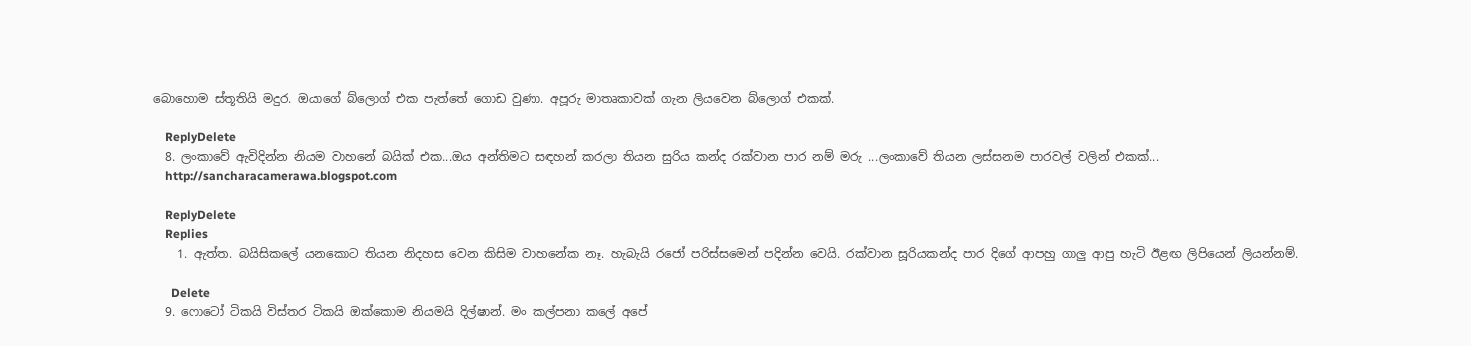බොහොම ස්තූතියි මදුර. ඔයාගේ බ්ලොග් එක පැත්තේ ගොඩ වුණා. අපූරු මාතෘකාවක් ගැන ලියවෙන බ්ලොග් එකක්.

    ReplyDelete
  8. ලංකාවේ ඇවිදින්න නියම වාහනේ බයික් එක...ඔය අන්තිමට සඳහන් කරලා තියන සුරිය කන්ද රක්වාන පාර නම් මරු ...ලංකාවේ තියන ලස්සනම පාරවල් වලින් එකක්...
    http://sancharacamerawa.blogspot.com

    ReplyDelete
    Replies
    1. ඇත්ත. බයිසිකලේ යනකොට තියන නිදහස වෙන කිසිම වාහනේක නෑ. හැබැයි රජෝ පරිස්සමෙන් පදින්න වෙයි. රක්වාන සූරියකන්ද පාර දිගේ ආපහු ගාලු ආපු හැටි ඊළඟ ලිපියෙන් ලියන්නම්.

      Delete
  9. ෆොටෝ ටිකයි විස්තර ටිකයි ඔක්කොම නියමයි දිල්ෂාන්. මං කල්පනා කලේ අපේ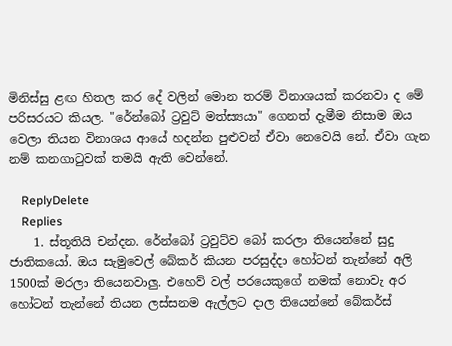මිනිස්සු ළඟ හිතල කර දේ වලින් මොන තරම් විනාශයක් කරනවා ද මේ පරිසරයට කියල. "රේන්බෝ ට්‍රවුට් මත්ස්‍යයා" ගෙනත් දැමීම නිසාම ඔය වෙලා තියන විනාශය ආයේ හදන්න පුළුවන් ඒවා නෙවෙයි නේ. ඒවා ගැන නම් කනගාටුවක් තමයි ඇති වෙන්නේ.

    ReplyDelete
    Replies
    1. ස්තූතියි චන්දන. රේන්බෝ ට්‍රවුට්ව බෝ කරලා තියෙන්නේ සුදු ජාතිකයෝ. ඔය සැමුවෙල් බේකර් කියන පරසුද්දා හෝටන් තැන්නේ අලි 1500ක් මරලා තියෙනවාලු. එහෙව් වල් පරයෙකුගේ නමක් නොවැ අර හෝටන් තැන්නේ තියන ලස්සනම ඇල්ලට දාල තියෙන්නේ බේකර්ස්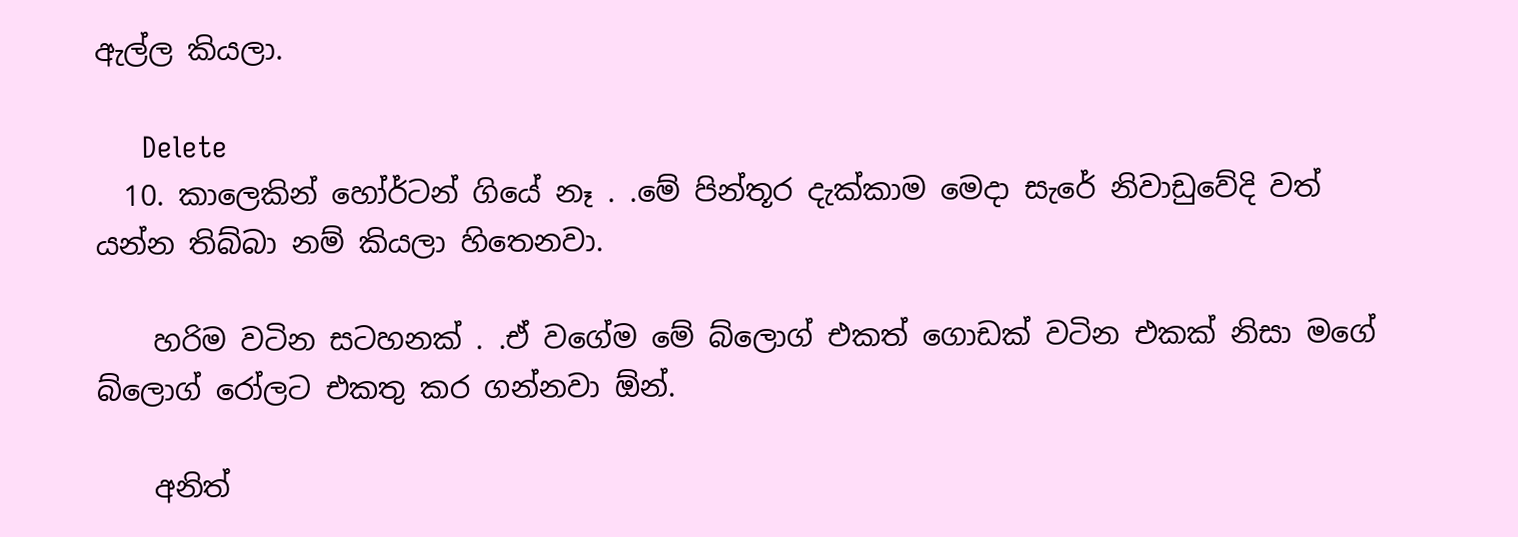ඇල්ල කියලා.

      Delete
  10. කාලෙකින් හෝර්ටන් ගියේ නෑ . .මේ පින්තූර දැක්කාම මෙදා සැරේ නිවාඩුවේදි වත් යන්න තිබ්බා නම් කියලා හිතෙනවා.

    හරිම වටින සටහනක් . .ඒ වගේම මේ බ්ලොග් එකත් ගොඩක් වටින එකක් නිසා මගේ බ්ලොග් රෝලට එකතු කර ගන්නවා ඕන්.

    අනිත්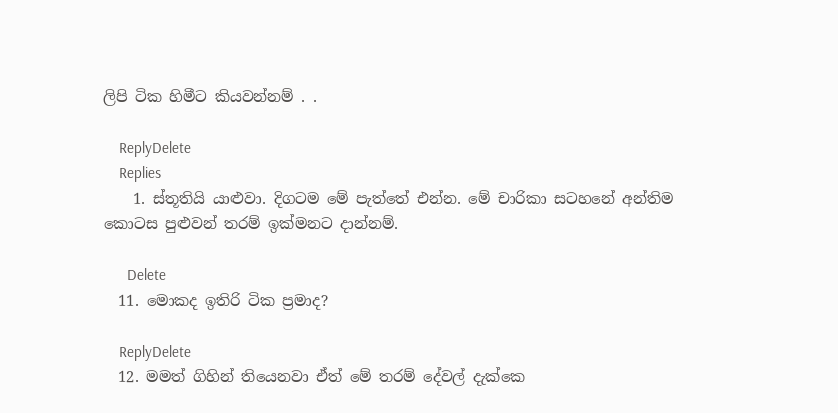ලිපි ටික හිමීට කියවන්නම් . .

    ReplyDelete
    Replies
    1. ස්තූතියි යාළුවා. දිගටම මේ පැත්තේ එන්න. මේ චාරිකා සටහනේ අන්තිම කොටස පුළුවන් තරම් ඉක්මනට දාන්නම්.

      Delete
  11. මොකද ඉතිරි ටික ප්‍රමාද?

    ReplyDelete
  12. මමත් ගිහින් තියෙනවා ඒත් මේ තරම් දේවල් දැක්කෙ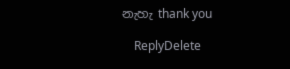නැහැ thank you

    ReplyDelete